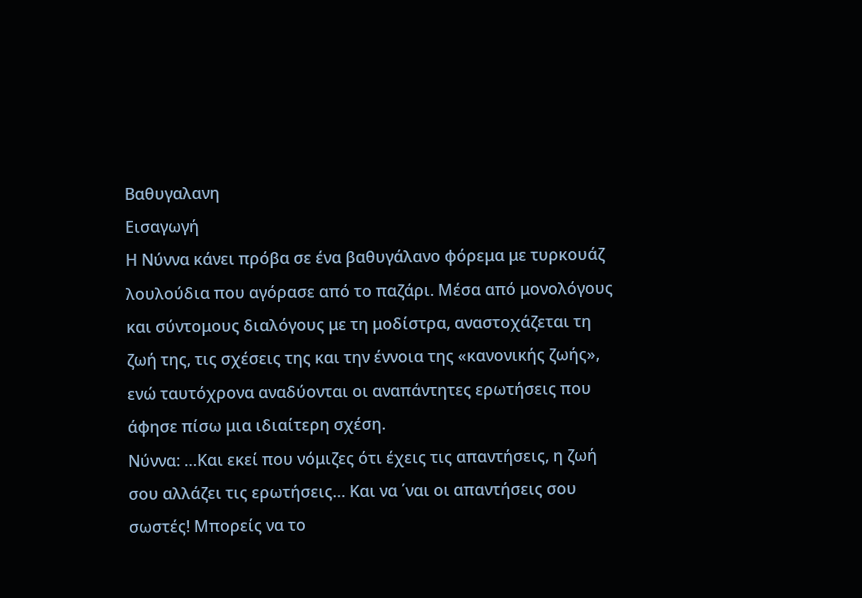Βαθυγαλανη
Εισαγωγή
Η Νύννα κάνει πρόβα σε ένα βαθυγάλανο φόρεμα με τυρκουάζ λουλούδια που αγόρασε από το παζάρι. Μέσα από μονολόγους και σύντομους διαλόγους με τη μοδίστρα, αναστοχάζεται τη ζωή της, τις σχέσεις της και την έννοια της «κανονικής ζωής», ενώ ταυτόχρονα αναδύονται οι αναπάντητες ερωτήσεις που άφησε πίσω μια ιδιαίτερη σχέση.
Νύννα: …Και εκεί που νόμιζες ότι έχεις τις απαντήσεις, η ζωή σου αλλάζει τις ερωτήσεις… Και να ΄ναι οι απαντήσεις σου σωστές! Μπορείς να το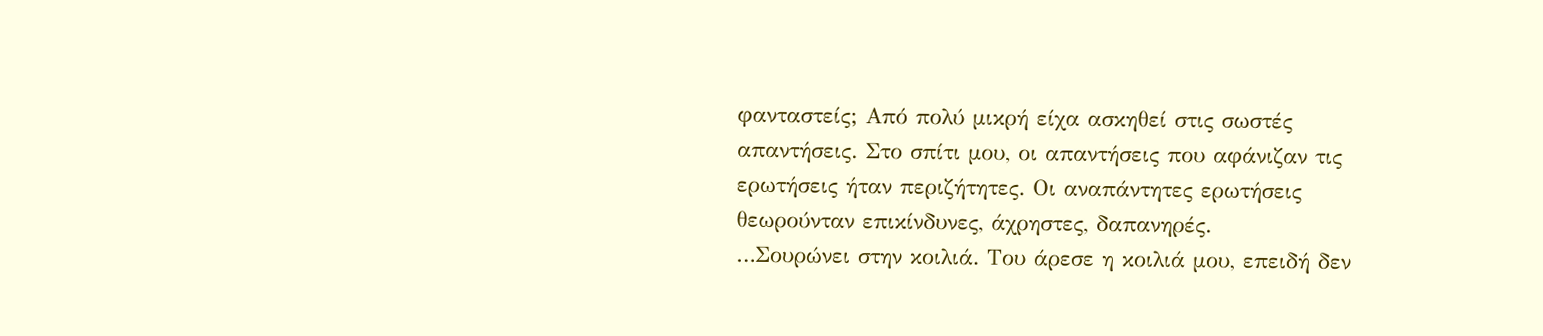φανταστείς; Από πολύ μικρή είχα ασκηθεί στις σωστές απαντήσεις. Στο σπίτι μου, οι απαντήσεις που αφάνιζαν τις ερωτήσεις ήταν περιζήτητες. Οι αναπάντητες ερωτήσεις θεωρούνταν επικίνδυνες, άχρηστες, δαπανηρές.
…Σουρώνει στην κοιλιά. Του άρεσε η κοιλιά μου, επειδή δεν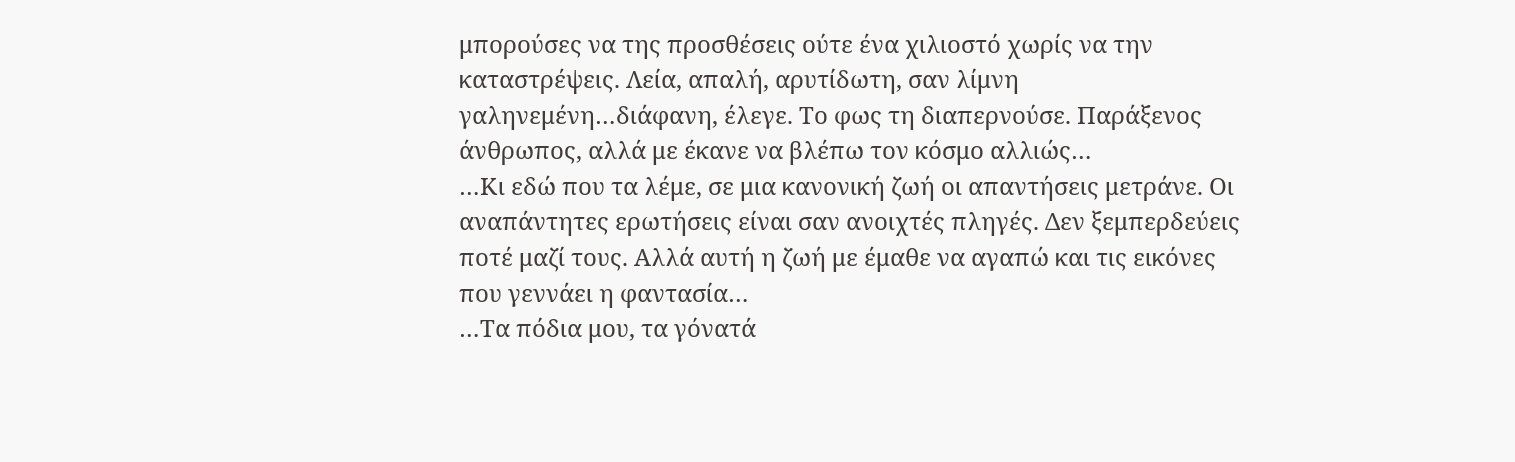μπορούσες να της προσθέσεις ούτε ένα χιλιοστό χωρίς να την καταστρέψεις. Λεία, απαλή, αρυτίδωτη, σαν λίμνη γαληνεμένη…διάφανη, έλεγε. Το φως τη διαπερνούσε. Παράξενος άνθρωπος, αλλά με έκανε να βλέπω τον κόσμο αλλιώς…
…Κι εδώ που τα λέμε, σε μια κανονική ζωή οι απαντήσεις μετράνε. Οι αναπάντητες ερωτήσεις είναι σαν ανοιχτές πληγές. Δεν ξεμπερδεύεις ποτέ μαζί τους. Αλλά αυτή η ζωή με έμαθε να αγαπώ και τις εικόνες που γεννάει η φαντασία…
…Τα πόδια μου, τα γόνατά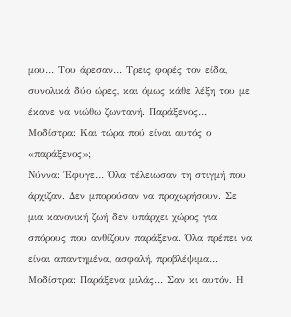μου… Του άρεσαν… Τρεις φορές τον είδα, συνολικά δύο ώρες, και όμως κάθε λέξη του με έκανε να νιώθω ζωντανή. Παράξενος…
Μοδίστρα: Και τώρα πού είναι αυτός ο «παράξενος»;
Νύννα: Έφυγε… Όλα τέλειωσαν τη στιγμή που άρχιζαν. Δεν μπορούσαν να προχωρήσουν. Σε μια κανονική ζωή δεν υπάρχει χώρος για σπόρους που ανθίζουν παράξενα. Όλα πρέπει να είναι απαντημένα, ασφαλή, προβλέψιμα…
Μοδίστρα: Παράξενα μιλάς… Σαν κι αυτόν. Η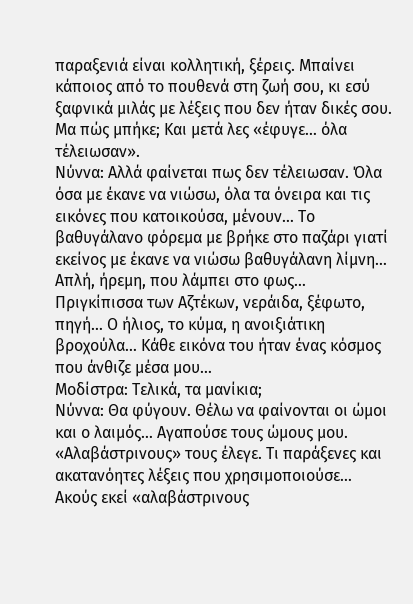παραξενιά είναι κολλητική, ξέρεις. Μπαίνει κάποιος από το πουθενά στη ζωή σου, κι εσύ ξαφνικά μιλάς με λέξεις που δεν ήταν δικές σου. Μα πώς μπήκε; Και μετά λες «έφυγε… όλα τέλειωσαν».
Νύννα: Αλλά φαίνεται πως δεν τέλειωσαν. Όλα όσα με έκανε να νιώσω, όλα τα όνειρα και τις εικόνες που κατοικούσα, μένουν… Το βαθυγάλανο φόρεμα με βρήκε στο παζάρι γιατί εκείνος με έκανε να νιώσω βαθυγάλανη λίμνη… Απλή, ήρεμη, που λάμπει στο φως… Πριγκίπισσα των Αζτέκων, νεράιδα, ξέφωτο, πηγή… Ο ήλιος, το κύμα, η ανοιξιάτικη βροχούλα… Κάθε εικόνα του ήταν ένας κόσμος που άνθιζε μέσα μου…
Μοδίστρα: Τελικά, τα μανίκια;
Νύννα: Θα φύγουν. Θέλω να φαίνονται οι ώμοι και ο λαιμός… Αγαπούσε τους ώμους μου. «Αλαβάστρινους» τους έλεγε. Τι παράξενες και ακατανόητες λέξεις που χρησιμοποιούσε… Ακούς εκεί «αλαβάστρινους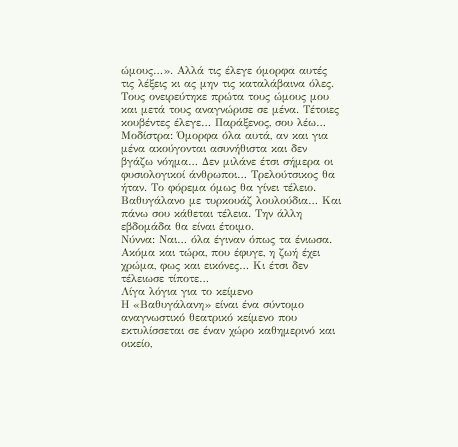ώμους…». Αλλά τις έλεγε όμορφα αυτές τις λέξεις κι ας μην τις καταλάβαινα όλες. Τους ονειρεύτηκε πρώτα τους ώμους μου και μετά τους αναγνώρισε σε μένα. Τέτοιες κουβέντες έλεγε… Παράξενος, σου λέω…
Μοδίστρα: Όμορφα όλα αυτά, αν και για μένα ακούγονται ασυνήθιστα και δεν βγάζω νόημα… Δεν μιλάνε έτσι σήμερα οι φυσιολογικοί άνθρωποι… Τρελούτσικος θα ήταν. Το φόρεμα όμως θα γίνει τέλειο. Βαθυγάλανο με τυρκουάζ λουλούδια… Και πάνω σου κάθεται τέλεια. Την άλλη εβδομάδα θα είναι έτοιμο.
Νύννα: Ναι… όλα έγιναν όπως τα ένιωσα. Ακόμα και τώρα, που έφυγε, η ζωή έχει χρώμα, φως και εικόνες… Κι έτσι δεν τέλειωσε τίποτε…
Λίγα λόγια για το κείμενο
Η «Βαθυγάλανη» είναι ένα σύντομο αναγνωστικό θεατρικό κείμενο που εκτυλίσσεται σε έναν χώρο καθημερινό και οικείο,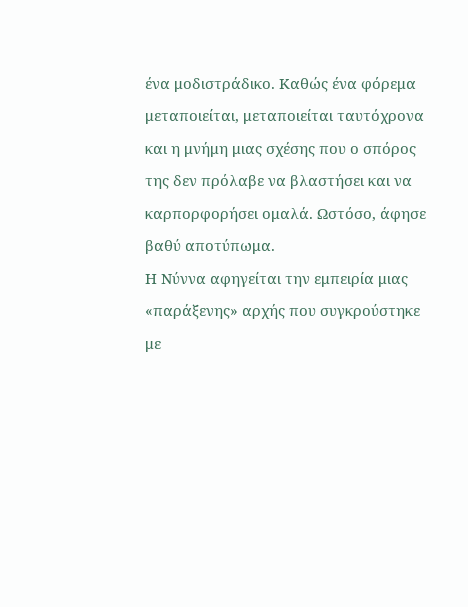ένα μοδιστράδικο. Καθώς ένα φόρεμα μεταποιείται, μεταποιείται ταυτόχρονα και η μνήμη μιας σχέσης που ο σπόρος της δεν πρόλαβε να βλαστήσει και να καρπορφορήσει ομαλά. Ωστόσο, άφησε βαθύ αποτύπωμα.
Η Νύννα αφηγείται την εμπειρία μιας «παράξενης» αρχής που συγκρούστηκε με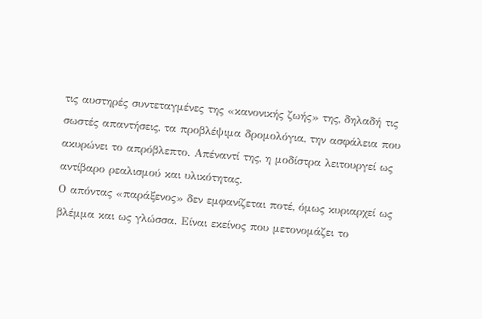τις αυστηρές συντεταγμένες της «κανονικής ζωής» της, δηλαδή τις σωστές απαντήσεις, τα προβλέψιμα δρομολόγια, την ασφάλεια που ακυρώνει το απρόβλεπτο. Απέναντί της, η μοδίστρα λειτουργεί ως αντίβαρο ρεαλισμού και υλικότητας.
Ο απόντας «παράξενος» δεν εμφανίζεται ποτέ, όμως κυριαρχεί ως βλέμμα και ως γλώσσα. Είναι εκείνος που μετονομάζει το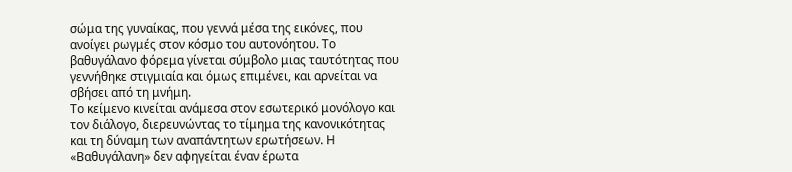σώμα της γυναίκας, που γεννά μέσα της εικόνες, που ανοίγει ρωγμές στον κόσμο του αυτονόητου. Το βαθυγάλανο φόρεμα γίνεται σύμβολο μιας ταυτότητας που γεννήθηκε στιγμιαία και όμως επιμένει, και αρνείται να σβήσει από τη μνήμη.
Το κείμενο κινείται ανάμεσα στον εσωτερικό μονόλογο και τον διάλογο, διερευνώντας το τίμημα της κανονικότητας και τη δύναμη των αναπάντητων ερωτήσεων. Η «Βαθυγάλανη» δεν αφηγείται έναν έρωτα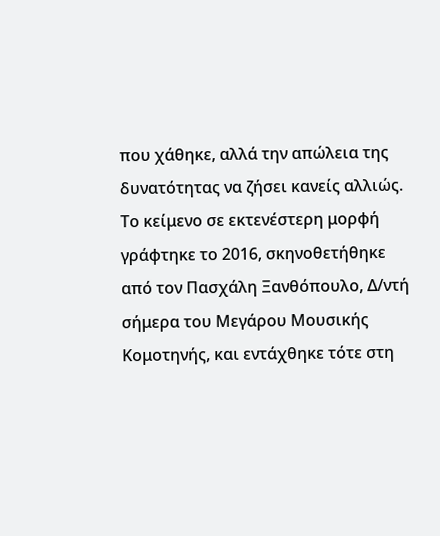που χάθηκε, αλλά την απώλεια της δυνατότητας να ζήσει κανείς αλλιώς.
Το κείμενο σε εκτενέστερη μορφή γράφτηκε το 2016, σκηνοθετήθηκε από τον Πασχάλη Ξανθόπουλο, Δ/ντή σήμερα του Μεγάρου Μουσικής Κομοτηνής, και εντάχθηκε τότε στη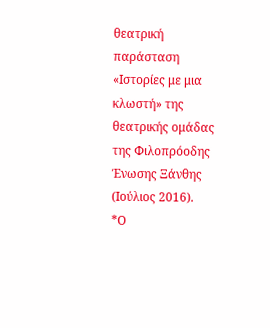θεατρική παράσταση «Ιστορίες με μια κλωστή» της θεατρικής ομάδας της Φιλοπρόοδης Ένωσης Ξάνθης (Ιούλιος 2016).
*Ο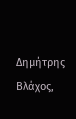Δημήτρης Βλάχος,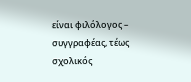είναι φιλόλογος – συγγραφέας, τέως σχολικός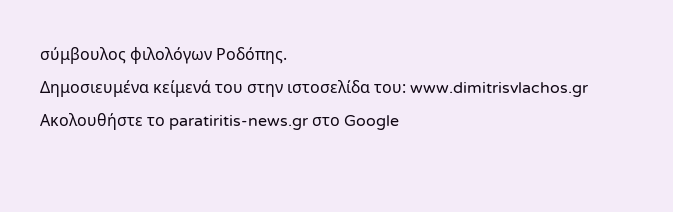σύμβουλος φιλολόγων Ροδόπης.
Δημοσιευμένα κείμενά του στην ιστοσελίδα του: www.dimitrisvlachos.gr
Ακολουθήστε το paratiritis-news.gr στο Google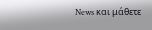News και μάθετε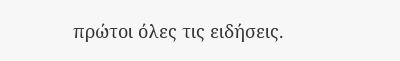πρώτοι όλες τις ειδήσεις.